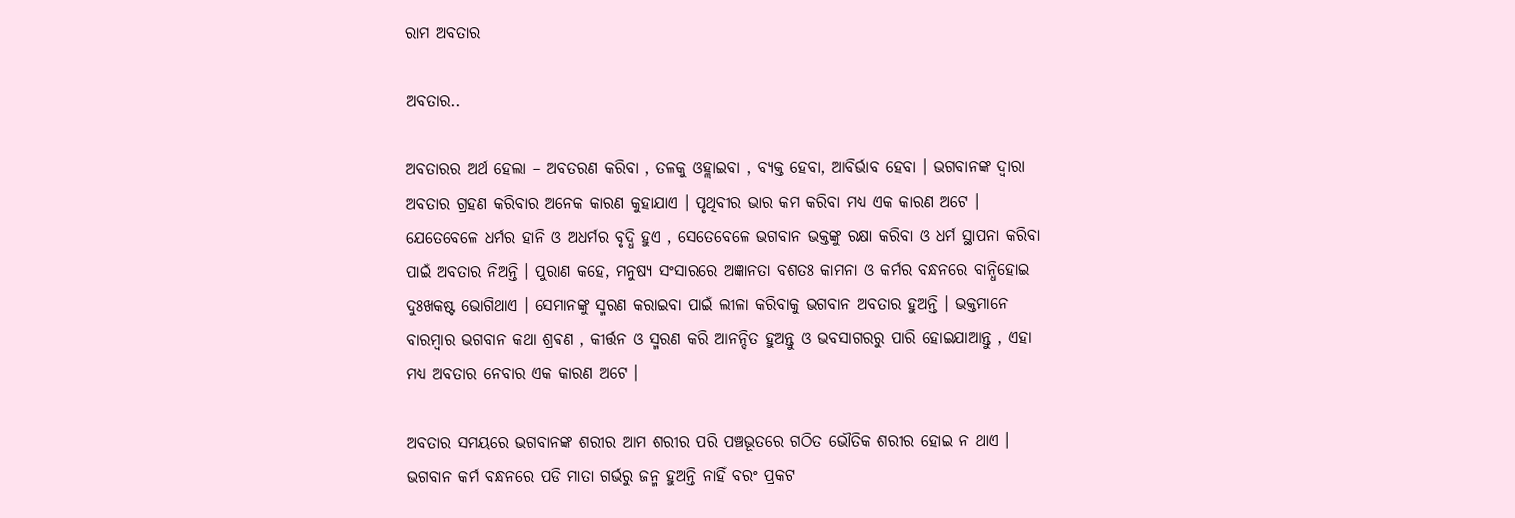ରାମ ଅବତାର

ଅବତାର..

ଅବତାରର ଅର୍ଥ ହେଲା – ଅବତରଣ କରିବା , ତଳକୁ ଓହ୍ଲାଇବା , ବ୍ୟକ୍ତ ହେବା, ଆବିର୍ଭାବ ହେବା । ଭଗବାନଙ୍କ ଦ୍ୱାରା ଅବତାର ଗ୍ରହଣ କରିବାର ଅନେକ କାରଣ କୁହାଯାଏ । ପୃଥିବୀର ଭାର କମ କରିବା ମଧ୍ୟ ଏକ କାରଣ ଅଟେ । ଯେତେବେଳେ ଧର୍ମର ହାନି ଓ ଅଧର୍ମର ବୃଦ୍ଧି ହୁଏ , ସେତେବେଳେ ଭଗବାନ ଭକ୍ତଙ୍କୁ ରକ୍ଷା କରିବା ଓ ଧର୍ମ ସ୍ଥାପନା କରିବା ପାଇଁ ଅବତାର ନିଅନ୍ତି । ପୁରାଣ କହେ, ମନୁଷ୍ୟ ସଂସାରରେ ଅଜ୍ଞାନତା ବଶତଃ କାମନା ଓ କର୍ମର ବନ୍ଧନରେ ବାନ୍ଧିହୋଇ ଦୁଃଖକଷ୍ଟ ଭୋଗିଥାଏ । ସେମାନଙ୍କୁ ସ୍ମରଣ କରାଇବା ପାଇଁ ଲୀଳା କରିବାକୁ ଭଗବାନ ଅବତାର ହୁଅନ୍ତି । ଭକ୍ତମାନେ ବାରମ୍ବାର ଭଗବାନ କଥା ଶ୍ରଵଣ , କୀର୍ତ୍ତନ ଓ ସ୍ମରଣ କରି ଆନନ୍ଦିତ ହୁଅନ୍ତୁ ଓ ଭବସାଗରରୁ ପାରି ହୋଇଯାଆନ୍ତୁ , ଏହା ମଧ୍ୟ ଅବତାର ନେବାର ଏକ କାରଣ ଅଟେ ।

ଅବତାର ସମୟରେ ଭଗବାନଙ୍କ ଶରୀର ଆମ ଶରୀର ପରି ପଞ୍ଚଭୂତରେ ଗଠିତ ଭୌତିକ ଶରୀର ହୋଇ ନ ଥାଏ । ଭଗବାନ କର୍ମ ବନ୍ଧନରେ ପଡି ମାତା ଗର୍ଭରୁ ଜନ୍ମ ହୁଅନ୍ତି ନାହିଁ ବରଂ ପ୍ରକଟ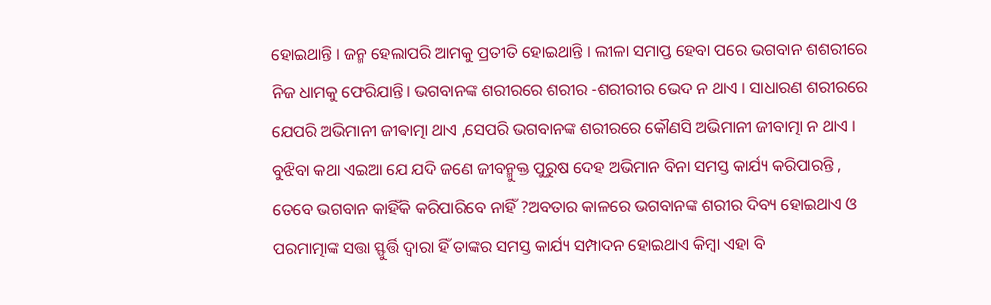ହୋଇଥାନ୍ତି । ଜନ୍ମ ହେଲାପରି ଆମକୁ ପ୍ରତୀତି ହୋଇଥାନ୍ତି । ଲୀଳା ସମାପ୍ତ ହେବା ପରେ ଭଗବାନ ଶଶରୀରେ ନିଜ ଧାମକୁ ଫେରିଯାନ୍ତି। ଭଗବାନଙ୍କ ଶରୀରରେ ଶରୀର -ଶରୀରୀର ଭେଦ ନ ଥାଏ । ସାଧାରଣ ଶରୀରରେ ଯେପରି ଅଭିମାନୀ ଜୀଵାତ୍ମା ଥାଏ ,ସେପରି ଭଗବାନଙ୍କ ଶରୀରରେ କୌଣସି ଅଭିମାନୀ ଜୀବାତ୍ମା ନ ଥାଏ । ବୁଝିବା କଥା ଏଇଆ ଯେ ଯଦି ଜଣେ ଜୀବନ୍ମୁକ୍ତ ପୁରୁଷ ଦେହ ଅଭିମାନ ବିନା ସମସ୍ତ କାର୍ଯ୍ୟ କରିପାରନ୍ତି , ତେବେ ଭଗବାନ କାହିଁକି କରିପାରିବେ ନାହିଁ ?ଅବତାର କାଳରେ ଭଗବାନଙ୍କ ଶରୀର ଦିବ୍ୟ ହୋଇଥାଏ ଓ ପରମାତ୍ମାଙ୍କ ସତ୍ତା ସ୍ଫୁର୍ତ୍ତି ଦ୍ୱାରା ହିଁ ତାଙ୍କର ସମସ୍ତ କାର୍ଯ୍ୟ ସମ୍ପାଦନ ହୋଇଥାଏ କିମ୍ବା ଏହା ବି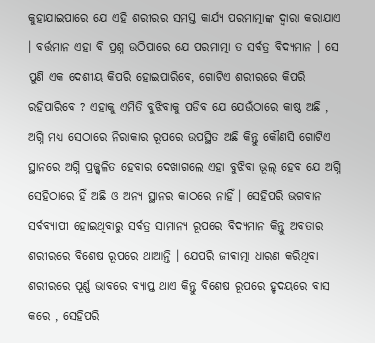କୁହାଯାଇପାରେ ଯେ ଏହି ଶରୀରର ସମସ୍ତ କାର୍ଯ୍ୟ ପରମାତ୍ମାଙ୍କ ଦ୍ୱାରା କରାଯାଏ । ବର୍ତ୍ତମାନ ଏହା ବି ପ୍ରଶ୍ନ ଉଠିପାରେ ଯେ ପରମାତ୍ମା ତ ସର୍ବତ୍ର ବିଦ୍ୟମାନ । ସେ ପୁଣି ଏକ ଦେଶୀୟ କିପରି ହୋଇପାରିବେ, ଗୋଟିଏ ଶରୀରରେ କିପରି ରହିପାରିବେ ? ଏହାକୁ ଏମିତି ବୁଝିବାକୁ ପଡିବ ଯେ ଯେଉଁଠାରେ କାଷ୍ଠ ଅଛି , ଅଗ୍ନି ମଧ୍ୟ ସେଠାରେ ନିରାକାର ରୂପରେ ଉପସ୍ଥିତ ଅଛି କିନ୍ତୁ କୌଣସି ଗୋଟିଏ ସ୍ଥାନରେ ଅଗ୍ନି ପ୍ରଜ୍ଜ୍ଵଳିତ ହେବାର ଦେଖାଗଲେ ଏହା ବୁଝିବା ଭୂଲ୍ ହେବ ଯେ ଅଗ୍ନି ସେହିଠାରେ ହିଁ ଅଛି ଓ ଅନ୍ୟ ସ୍ଥାନର କାଠରେ ନାହିଁ । ସେହିପରି ଭଗବାନ ସର୍ବବ୍ୟାପୀ ହୋଇଥିବାରୁ ସର୍ବତ୍ର ସାମାନ୍ୟ ରୂପରେ ବିଦ୍ୟମାନ କିନ୍ତୁ ଅବତାର ଶରୀରରେ ବିଶେଷ ରୂପରେ ଥାଆନ୍ତି । ଯେପରି ଜୀଵାତ୍ମା ଧାରଣ କରିଥିବା ଶରୀରରେ ପୂର୍ଣ୍ଣ ଭାବରେ ବ୍ୟାପ୍ତ ଥାଏ କିନ୍ତୁ ବିଶେଷ ରୂପରେ ହୃଦୟରେ ବାସ କରେ , ସେହିପରି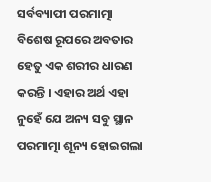ସର୍ବବ୍ୟାପୀ ପରମାତ୍ମା ବିଶେଷ ରୂପରେ ଅବତାର ହେତୁ ଏକ ଶରୀର ଧାରଣ କରନ୍ତି । ଏହାର ଅର୍ଥ ଏହା ନୁହେଁ ଯେ ଅନ୍ୟ ସବୁ ସ୍ଥାନ ପରମାତ୍ମା ଶୂନ୍ୟ ହୋଇଗଲା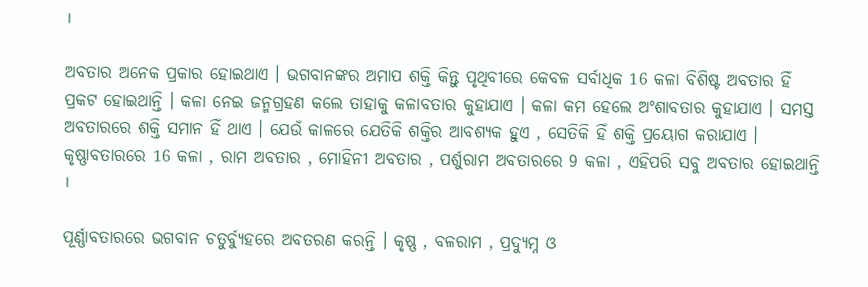।

ଅବତାର ଅନେକ ପ୍ରକାର ହୋଇଥାଏ । ଭଗବାନଙ୍କର ଅମାପ ଶକ୍ତି କିନ୍ତୁ ପୃଥିବୀରେ କେବଳ ସର୍ବାଧିକ 16 କଳା ବିଶିଷ୍ଟ ଅବତାର ହିଁ ପ୍ରକଟ ହୋଇଥାନ୍ତି । କଳା ନେଇ ଜନ୍ମଗ୍ରହଣ କଲେ ତାହାକୁ କଳାବତାର କୁହାଯାଏ । କଳା କମ ହେଲେ ଅଂଶାବତାର କୁହାଯାଏ । ସମସ୍ତ ଅବତାରରେ ଶକ୍ତି ସମାନ ହିଁ ଥାଏ । ଯେଉଁ କାଳରେ ଯେତିକି ଶକ୍ତିର ଆବଶ୍ୟକ ହୁଏ , ସେତିକି ହିଁ ଶକ୍ତି ପ୍ରୟୋଗ କରାଯାଏ । କୃଷ୍ଣାବତାରରେ 16 କଳା , ରାମ ଅବତାର , ମୋହିନୀ ଅବତାର , ପର୍ଶୁରାମ ଅବତାରରେ 9 କଳା , ଏହିପରି ସବୁ ଅବତାର ହୋଇଥାନ୍ତି ।

ପୂର୍ଣ୍ଣାବତାରରେ ଭଗବାନ ଚତୁର୍ବ୍ୟୁହରେ ଅବତରଣ କରନ୍ତି । କୃଷ୍ଣ , ବଳରାମ , ପ୍ରଦ୍ୟୁମ୍ନ ଓ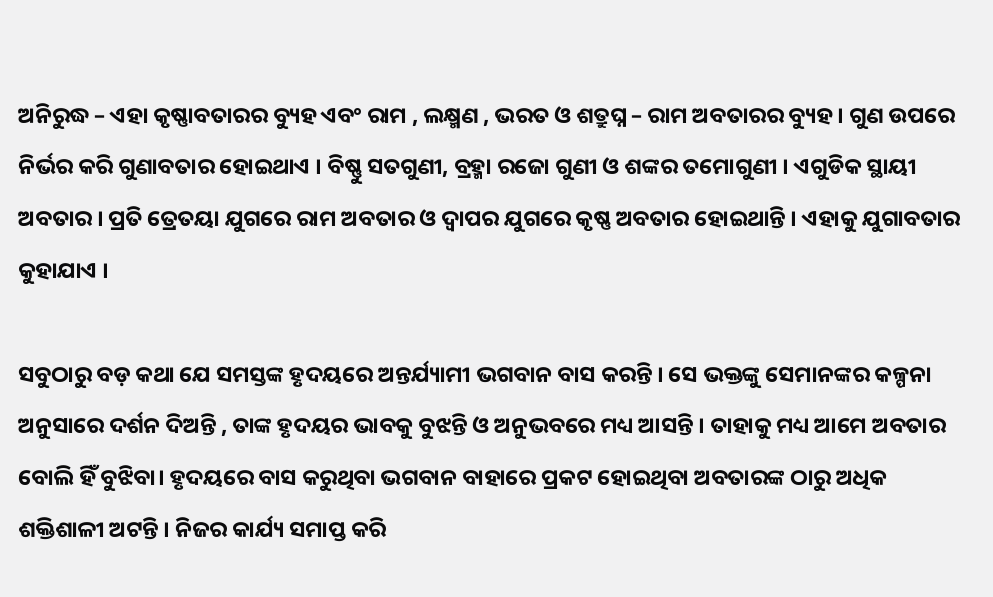ଅନିରୁଦ୍ଧ – ଏହା କୃଷ୍ଣାବତାରର ବ୍ୟୁହ ଏବଂ ରାମ , ଲକ୍ଷ୍ମଣ , ଭରତ ଓ ଶତ୍ରୁଘ୍ନ – ରାମ ଅବତାରର ବ୍ୟୁହ । ଗୁଣ ଉପରେ ନିର୍ଭର କରି ଗୁଣାବତାର ହୋଇଥାଏ । ବିଷ୍ଣୁ ସତଗୁଣୀ, ବ୍ରହ୍ମା ରଜୋ ଗୁଣୀ ଓ ଶଙ୍କର ତମୋଗୁଣୀ । ଏଗୁଡିକ ସ୍ଥାୟୀ ଅବତାର । ପ୍ରତି ତ୍ରେତୟା ଯୁଗରେ ରାମ ଅବତାର ଓ ଦ୍ୱାପର ଯୁଗରେ କୃଷ୍ଣ ଅବତାର ହୋଇଥାନ୍ତି । ଏହାକୁ ଯୁଗାବତାର କୁହାଯାଏ ।

ସବୁଠାରୁ ବଡ଼ କଥା ଯେ ସମସ୍ତଙ୍କ ହୃଦୟରେ ଅନ୍ତର୍ଯ୍ୟାମୀ ଭଗବାନ ବାସ କରନ୍ତି । ସେ ଭକ୍ତଙ୍କୁ ସେମାନଙ୍କର କଳ୍ପନା ଅନୁସାରେ ଦର୍ଶନ ଦିଅନ୍ତି , ତାଙ୍କ ହୃଦୟର ଭାବକୁ ବୁଝନ୍ତି ଓ ଅନୁଭବରେ ମଧ୍ୟ ଆସନ୍ତି । ତାହାକୁ ମଧ୍ୟ ଆମେ ଅବତାର ବୋଲି ହିଁ ବୁଝିବା। ହୃଦୟରେ ବାସ କରୁଥିବା ଭଗବାନ ବାହାରେ ପ୍ରକଟ ହୋଇଥିବା ଅବତାରଙ୍କ ଠାରୁ ଅଧିକ ଶକ୍ତିଶାଳୀ ଅଟନ୍ତି । ନିଜର କାର୍ଯ୍ୟ ସମାପ୍ତ କରି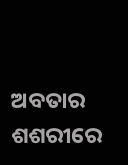ଅବତାର ଶଶରୀରେ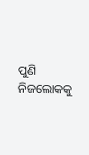ପୁଣି ନିଜଲୋକକୁ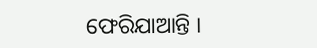ଫେରିଯାଆନ୍ତି ।